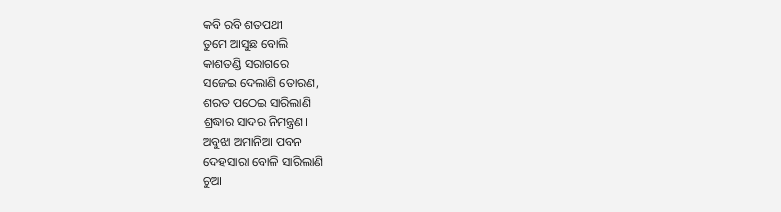କବି ରବି ଶତପଥୀ
ତୁମେ ଆସୁଛ ବୋଲି
କାଶତଣ୍ଡି ସରାଗରେ
ସଜେଇ ଦେଲାଣି ତୋରଣ,
ଶରତ ପଠେଇ ସାରିଲାଣି
ଶ୍ରଦ୍ଧାର ସାଦର ନିମନ୍ତ୍ରଣ।
ଅବୁଝା ଅମାନିଆ ପବନ
ଦେହସାରା ବୋଳି ସାରିଲାଣି
ଚୁଆ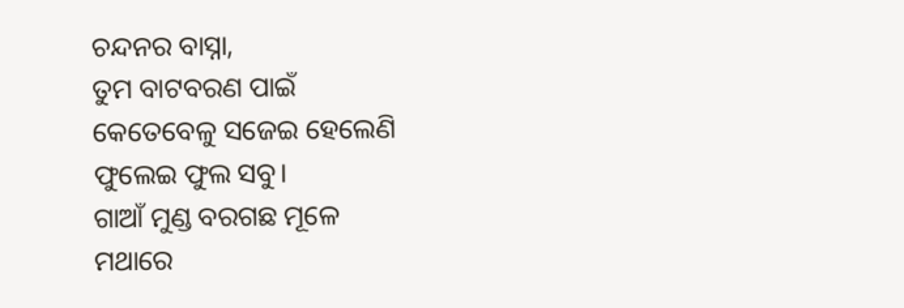ଚନ୍ଦନର ବାସ୍ନା,
ତୁମ ବାଟବରଣ ପାଇଁ
କେତେବେଳୁ ସଜେଇ ହେଲେଣି
ଫୁଲେଇ ଫୁଲ ସବୁ।
ଗାଆଁ ମୁଣ୍ଡ ବରଗଛ ମୂଳେ
ମଥାରେ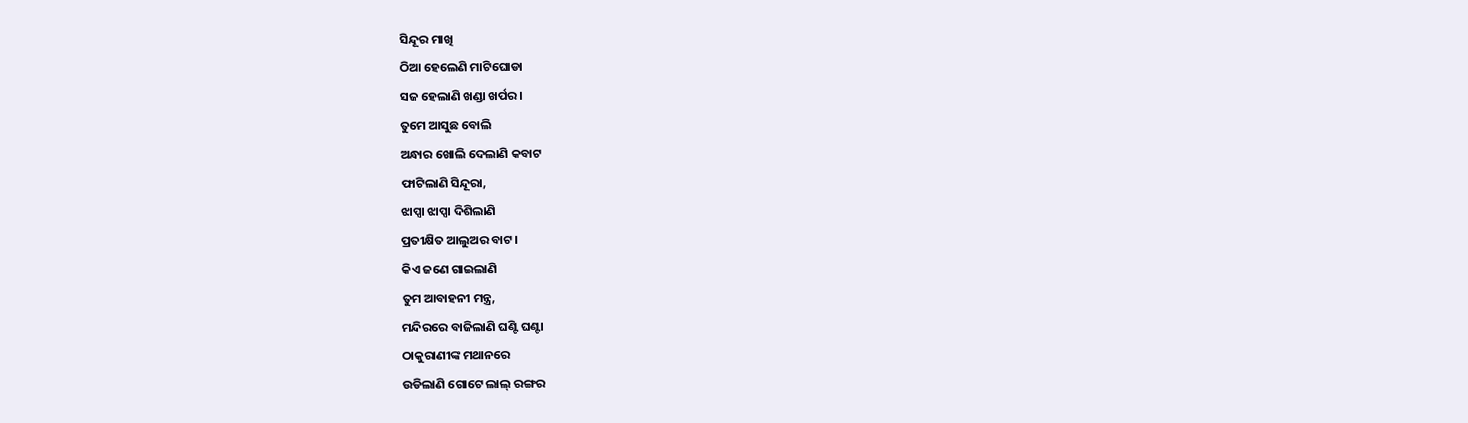ସିନ୍ଦୂର ମାଖି
ଠିଆ ହେଲେଣି ମାଟିଘୋଡା
ସଜ ହେଲାଣି ଖଣ୍ଡା ଖର୍ପର।
ତୁମେ ଆସୁଛ ବୋଲି
ଅନ୍ଧାର ଖୋଲି ଦେଲାଣି କବାଟ
ଫାଟିଲାଣି ସିନ୍ଦୂରା,
ଝାପ୍ସା ଝାପ୍ସା ଦିଶିଲାଣି
ପ୍ରତୀକ୍ଷିତ ଆଲୁଅର ବାଟ।
କିଏ ଜଣେ ଗାଇଲାଣି
ତୁମ ଆବାହନୀ ମନ୍ତ୍ର,
ମନ୍ଦିରରେ ବାଜିଲାଣି ଘଣ୍ଟି ଘଣ୍ଟା
ଠାକୁରାଣୀଙ୍କ ମଥାନରେ
ଉଡିଲାଣି ଗୋଟେ ଲାଲ୍ ରଙ୍ଗର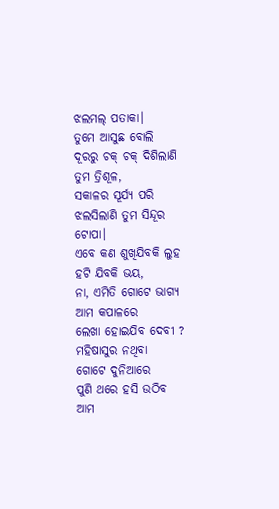ଝଲମଲ୍ ପତାକା।
ତୁମେ ଆସୁଛ ବୋଲି
ଦୂରରୁ ଚକ୍ ଚକ୍ ଦିଶିଲାଣି
ତୁମ ତ୍ରିଶୂଳ,
ସକାଳର ସୂର୍ଯ୍ୟ ପରି
ଝଲସିଲାଣି ତୁମ ସିନ୍ଦୂର ଟୋପା।
ଏବେ କଣ ଶୁଖିଯିବକି ଲୁହ
ହଟି ଯିବକି ଭୟ,
ନା, ଏମିତି ଗୋଟେ ଭାଗ୍ୟ
ଆମ କପାଳରେ
ଲେଖା ହୋଇଯିବ ଦେବୀ ?
ମହିଷାସୁର ନଥିବା
ଗୋଟେ ଦୁନିଆରେ
ପୁଣି ଥରେ ହସି ଉଠିବ
ଆମ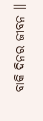ବାକି ଦିନର ଜୀବନ ।।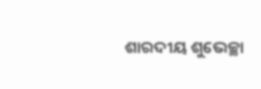ଶାରଦୀୟ ଶୁଭେଚ୍ଛା